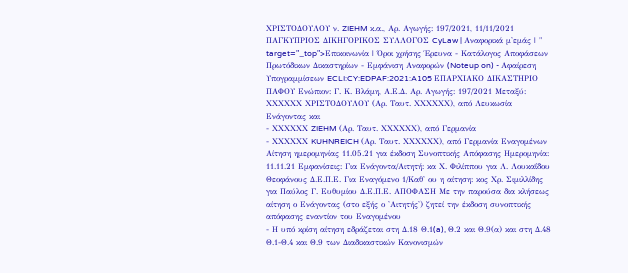ΧΡΙΣΤΟΔΟΥΛΟΥ ν. ZIEHM κ.α., Αρ. Αγωγής: 197/2021, 11/11/2021 ΠΑΓΚΥΠΡΙΟΣ ΔΙΚΗΓΟΡΙΚΟΣ ΣΥΛΛΟΓΟΣ CyLaw | Αναφορικά μ'εμάς | " target="_top">Επικοινωνία | Όροι χρήσης Έρευνα - Κατάλογος Αποφάσεων Πρωτόδικων Δικαστηρίων - Εμφάνιση Αναφορών (Noteup on) - Αφαίρεση Υπογραμμίσεων ECLI:CY:EDPAF:2021:A105 ΕΠΑΡΧΙΑΚΟ ΔΙΚΑΣΤΗΡΙΟ ΠΑΦΟΥ Ενώπιον: Γ. Κ. Βλάμη, Α.Ε.Δ. Αρ. Αγωγής: 197/2021 Μεταξύ: ΧΧΧΧΧΧ ΧΡΙΣΤΟΔΟΥΛΟΥ (Αρ. Ταυτ. ΧΧΧΧΧΧ), από Λευκωσία Ενάγοντας και
- ΧΧΧΧΧΧ ZIEHM (Αρ. Ταυτ. ΧΧΧΧΧΧ), από Γερμανία
- ΧΧΧΧΧΧ KUHNREICH (Αρ. Ταυτ. ΧΧΧΧΧΧ), από Γερμανία Εναγομένων Αίτηση ημερομηνίας 11.05.21 για έκδοση Συνοπτικής Απόφασης Ημερομηνία: 11.11.21 Εμφανίσεις: Για Ενάγοντα/Αιτητή: κα Χ. Φιλίππου για Λ. Λουκαΐδου Θεοφάνους Δ.Ε.Π.Ε. Για Εναγόμενο 1/Καθ' ου η αίτηση: κος Χρ. Σιμιλλίδης για Παύλος Γ. Ευθυμίου Δ.Ε.Π.Ε. ΑΠΟΦΑΣΗ Με την παρούσα δια κλήσεως αίτηση ο Ενάγοντας (στο εξής ο 'Αιτητής') ζητεί την έκδοση συνοπτικής απόφασης εναντίον του Εναγομένου
- Η υπό κρίση αίτηση εδράζεται στη Δ.18 Θ.1(a), Θ.2 και Θ.9(α) και στη Δ.48 Θ.1-Θ.4 και Θ.9 των Διαδικαστικών Κανονισμών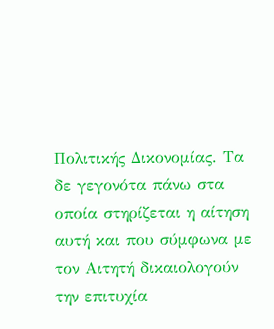Πολιτικής Δικονομίας. Τα δε γεγονότα πάνω στα οποία στηρίζεται η αίτηση αυτή και που σύμφωνα με τον Αιτητή δικαιολογούν την επιτυχία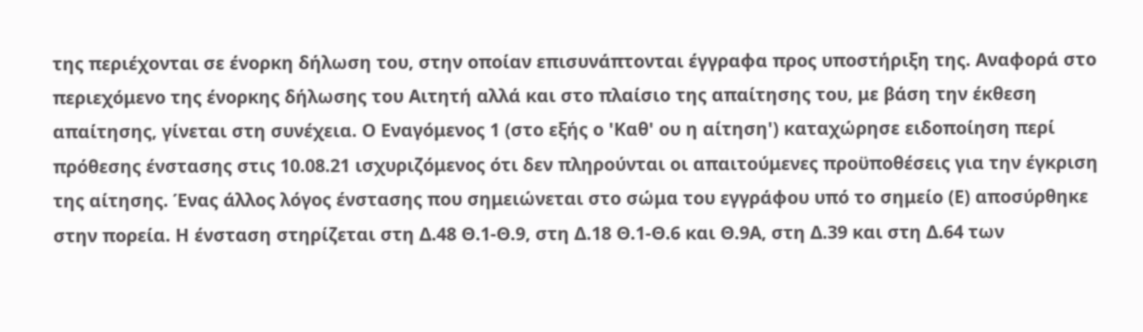της περιέχονται σε ένορκη δήλωση του, στην οποίαν επισυνάπτονται έγγραφα προς υποστήριξη της. Αναφορά στο περιεχόμενο της ένορκης δήλωσης του Αιτητή αλλά και στο πλαίσιο της απαίτησης του, με βάση την έκθεση απαίτησης, γίνεται στη συνέχεια. Ο Εναγόμενος 1 (στο εξής ο 'Καθ' ου η αίτηση') καταχώρησε ειδοποίηση περί πρόθεσης ένστασης στις 10.08.21 ισχυριζόμενος ότι δεν πληρούνται οι απαιτούμενες προϋποθέσεις για την έγκριση της αίτησης. Ένας άλλος λόγος ένστασης που σημειώνεται στο σώμα του εγγράφου υπό το σημείο (Ε) αποσύρθηκε στην πορεία. Η ένσταση στηρίζεται στη Δ.48 Θ.1-Θ.9, στη Δ.18 Θ.1-Θ.6 και Θ.9Α, στη Δ.39 και στη Δ.64 των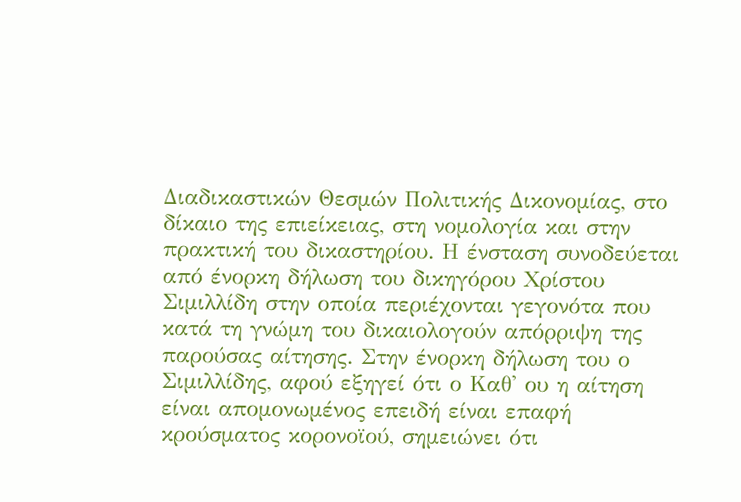Διαδικαστικών Θεσμών Πολιτικής Δικονομίας, στο δίκαιο της επιείκειας, στη νομολογία και στην πρακτική του δικαστηρίου. Η ένσταση συνοδεύεται από ένορκη δήλωση του δικηγόρου Χρίστου Σιμιλλίδη στην οποία περιέχονται γεγονότα που κατά τη γνώμη του δικαιολογούν απόρριψη της παρούσας αίτησης. Στην ένορκη δήλωση του ο Σιμιλλίδης, αφού εξηγεί ότι ο Καθ' ου η αίτηση είναι απομονωμένος επειδή είναι επαφή κρούσματος κορονοϊού, σημειώνει ότι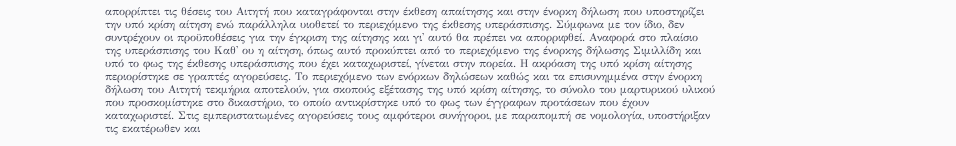απορρίπτει τις θέσεις του Αιτητή που καταγράφονται στην έκθεση απαίτησης και στην ένορκη δήλωση που υποστηρίζει την υπό κρίση αίτηση ενώ παράλληλα υιοθετεί το περιεχόμενο της έκθεσης υπεράσπισης. Σύμφωνα με τον ίδιο, δεν συντρέχουν οι προϋποθέσεις για την έγκριση της αίτησης και γι' αυτό θα πρέπει να απορριφθεί. Αναφορά στο πλαίσιο της υπεράσπισης του Καθ' ου η αίτηση, όπως αυτό προκύπτει από το περιεχόμενο της ένορκης δήλωσης Σιμιλλίδη και υπό το φως της έκθεσης υπεράσπισης που έχει καταχωριστεί, γίνεται στην πορεία. Η ακρόαση της υπό κρίση αίτησης περιορίστηκε σε γραπτές αγορεύσεις. Το περιεχόμενο των ενόρκων δηλώσεων καθώς και τα επισυνημμένα στην ένορκη δήλωση του Αιτητή τεκμήρια αποτελούν, για σκοπούς εξέτασης της υπό κρίση αίτησης, το σύνολο του μαρτυρικού υλικού που προσκομίστηκε στο δικαστήριο, το οποίο αντικρίστηκε υπό το φως των έγγραφων προτάσεων που έχουν καταχωριστεί. Στις εμπεριστατωμένες αγορεύσεις τους αμφότεροι συνήγοροι, με παραπομπή σε νομολογία, υποστήριξαν τις εκατέρωθεν και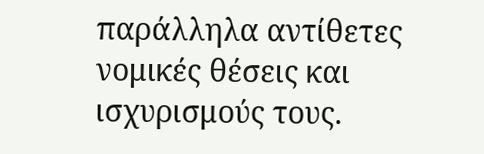παράλληλα αντίθετες νομικές θέσεις και ισχυρισμούς τους.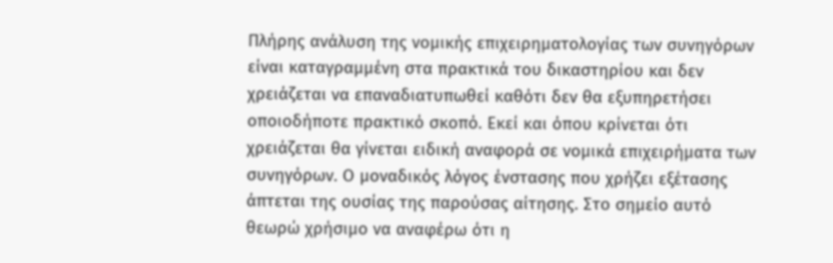Πλήρης ανάλυση της νομικής επιχειρηματολογίας των συνηγόρων είναι καταγραμμένη στα πρακτικά του δικαστηρίου και δεν χρειάζεται να επαναδιατυπωθεί καθότι δεν θα εξυπηρετήσει οποιοδήποτε πρακτικό σκοπό. Εκεί και όπου κρίνεται ότι χρειάζεται θα γίνεται ειδική αναφορά σε νομικά επιχειρήματα των συνηγόρων. Ο μοναδικός λόγος ένστασης που χρήζει εξέτασης άπτεται της ουσίας της παρούσας αίτησης. Στο σημείο αυτό θεωρώ χρήσιμο να αναφέρω ότι η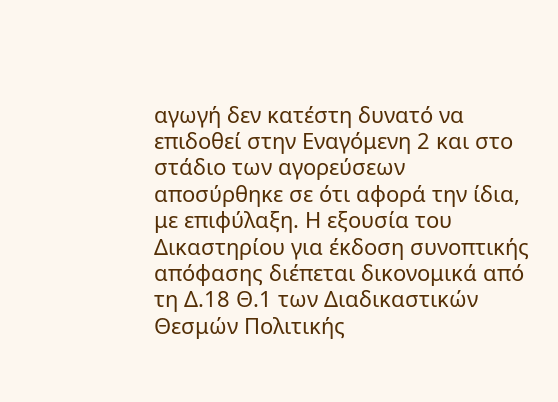αγωγή δεν κατέστη δυνατό να επιδοθεί στην Εναγόμενη 2 και στο στάδιο των αγορεύσεων αποσύρθηκε σε ότι αφορά την ίδια, με επιφύλαξη. Η εξουσία του Δικαστηρίου για έκδοση συνοπτικής απόφασης διέπεται δικονομικά από τη Δ.18 Θ.1 των Διαδικαστικών Θεσμών Πολιτικής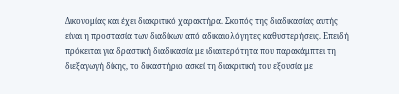Δικονομίας και έχει διακριτικό χαρακτήρα. Σκοπός της διαδικασίας αυτής είναι η προστασία των διαδίκων από αδικαιολόγητες καθυστερήσεις. Επειδή πρόκειται για δραστική διαδικασία με ιδιαιτερότητα που παρακάμπτει τη διεξαγωγή δίκης, το δικαστήριο ασκεί τη διακριτική του εξουσία με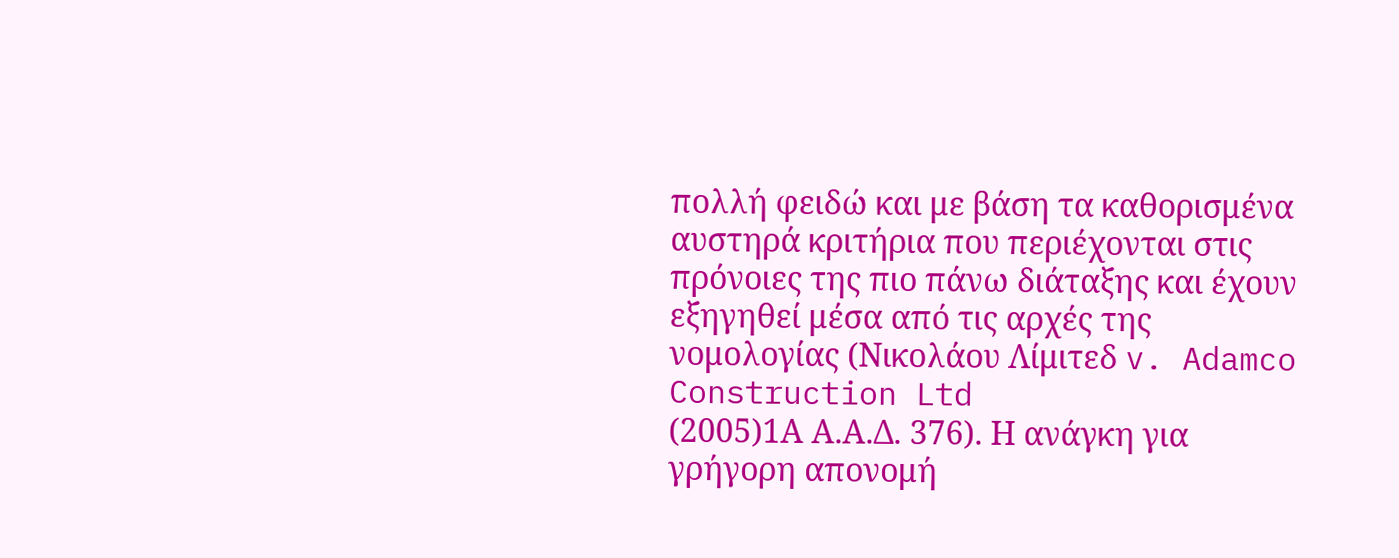πολλή φειδώ και με βάση τα καθορισμένα αυστηρά κριτήρια που περιέχονται στις πρόνοιες της πιο πάνω διάταξης και έχουν εξηγηθεί μέσα από τις αρχές της νομολογίας (Νικολάου Λίμιτεδ v. Adamco Construction Ltd
(2005)1Α Α.Α.Δ. 376). Η ανάγκη για γρήγορη απονομή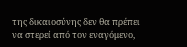της δικαιοσύνης δεν θα πρέπει να στερεί από τον εναγόμενο,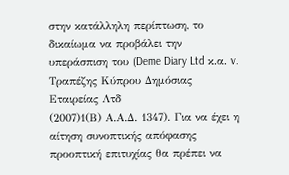στην κατάλληλη περίπτωση, το δικαίωμα να προβάλει την υπεράσπιση του (Deme Diary Ltd κ.α. v. Τραπέζης Κύπρου Δημόσιας Εταιρείας Λτδ
(2007)1(Β) Α.Α.Δ. 1347). Για να έχει η αίτηση συνοπτικής απόφασης προοπτική επιτυχίας θα πρέπει να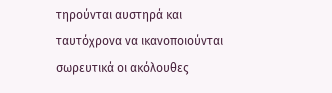τηρούνται αυστηρά και ταυτόχρονα να ικανοποιούνται σωρευτικά οι ακόλουθες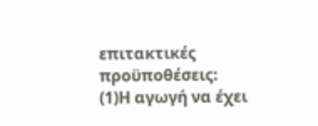επιτακτικές προϋποθέσεις:
(1)Η αγωγή να έχει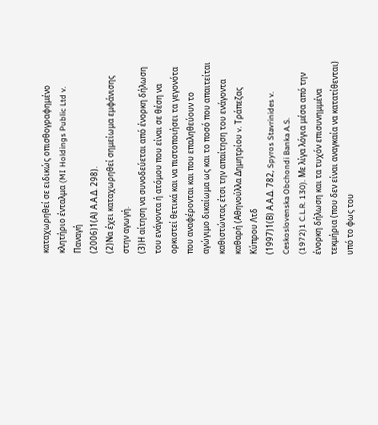καταχωρηθεί σε ειδικώς οπισθογραφημένο κλητήριο ένταλμα (MI Holdings Public Ltd v. Παναγή
(2006)1(Α) Α.Α.Δ. 298).
(2)Να έχει καταχωρηθεί σημείωμα εμφάνισης στην αγωγή.
(3)Η αίτηση να συνοδεύεται από ένορκη δήλωση του ενάγοντα ή ατόμου που είναι σε θέση να ορκιστεί θετικά και να πιστοποιήσει τα γεγονότα που αναφέρονται και που επαληθεύουν το αγώγιμο δικαίωμα ως και το ποσό που απαιτείται καθιστώντας έτσι την απαίτηση του ενάγοντα καθαρή (Αθηνούλλα Δημητρίου v. Τράπεζας Κύπρου Λτδ
(1997)1(Β) Α.Α.Δ. 782, Spyros Stavrinides v. Ceskoslovenska Obchondi Banka A.S.
(1972)1 C.L.R. 130). Με λίγα λόγια μέσα από την ένορκη δήλωση και τα τυχόν επισυνημμένα τεκμήρια (που δεν είναι αναγκαία να κατατίθενται) υπό το φως του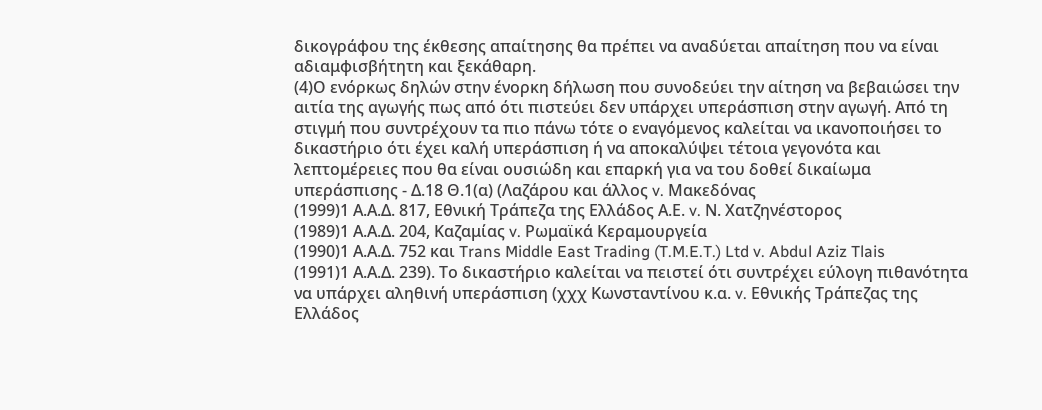δικογράφου της έκθεσης απαίτησης θα πρέπει να αναδύεται απαίτηση που να είναι αδιαμφισβήτητη και ξεκάθαρη.
(4)Ο ενόρκως δηλών στην ένορκη δήλωση που συνοδεύει την αίτηση να βεβαιώσει την αιτία της αγωγής πως από ότι πιστεύει δεν υπάρχει υπεράσπιση στην αγωγή. Από τη στιγμή που συντρέχουν τα πιο πάνω τότε ο εναγόμενος καλείται να ικανοποιήσει το δικαστήριο ότι έχει καλή υπεράσπιση ή να αποκαλύψει τέτοια γεγονότα και λεπτομέρειες που θα είναι ουσιώδη και επαρκή για να του δοθεί δικαίωμα υπεράσπισης - Δ.18 Θ.1(α) (Λαζάρου και άλλος v. Μακεδόνας
(1999)1 Α.Α.Δ. 817, Εθνική Τράπεζα της Ελλάδος Α.Ε. v. Ν. Χατζηνέστορος
(1989)1 Α.Α.Δ. 204, Καζαμίας v. Ρωμαϊκά Κεραμουργεία
(1990)1 Α.Α.Δ. 752 και Trans Middle East Trading (T.M.E.T.) Ltd v. Abdul Aziz Tlais
(1991)1 Α.Α.Δ. 239). Το δικαστήριο καλείται να πειστεί ότι συντρέχει εύλογη πιθανότητα να υπάρχει αληθινή υπεράσπιση (χχχ Κωνσταντίνου κ.α. v. Εθνικής Τράπεζας της Ελλάδος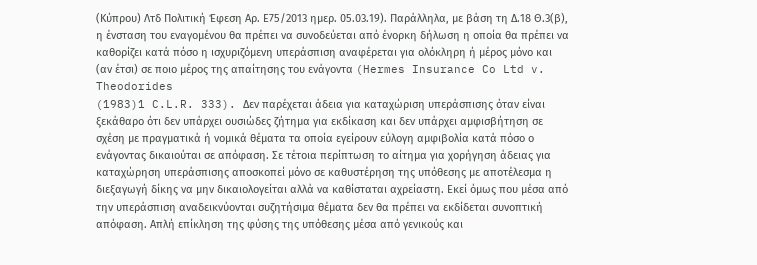(Κύπρου) Λτδ Πολιτική Έφεση Αρ. Ε75/2013 ημερ. 05.03.19). Παράλληλα, με βάση τη Δ.18 Θ.3(β), η ένσταση του εναγομένου θα πρέπει να συνοδεύεται από ένορκη δήλωση η οποία θα πρέπει να καθορίζει κατά πόσο η ισχυριζόμενη υπεράσπιση αναφέρεται για ολόκληρη ή μέρος μόνο και (αν έτσι) σε ποιο μέρος της απαίτησης του ενάγοντα (Hermes Insurance Co Ltd v. Theodorides
(1983)1 C.L.R. 333). Δεν παρέχεται άδεια για καταχώριση υπεράσπισης όταν είναι ξεκάθαρο ότι δεν υπάρχει ουσιώδες ζήτημα για εκδίκαση και δεν υπάρχει αμφισβήτηση σε σχέση με πραγματικά ή νομικά θέματα τα οποία εγείρουν εύλογη αμφιβολία κατά πόσο ο ενάγοντας δικαιούται σε απόφαση. Σε τέτοια περίπτωση το αίτημα για χορήγηση άδειας για καταχώρηση υπεράσπισης αποσκοπεί μόνο σε καθυστέρηση της υπόθεσης με αποτέλεσμα η διεξαγωγή δίκης να μην δικαιολογείται αλλά να καθίσταται αχρείαστη. Εκεί όμως που μέσα από την υπεράσπιση αναδεικνύονται συζητήσιμα θέματα δεν θα πρέπει να εκδίδεται συνοπτική απόφαση. Απλή επίκληση της φύσης της υπόθεσης μέσα από γενικούς και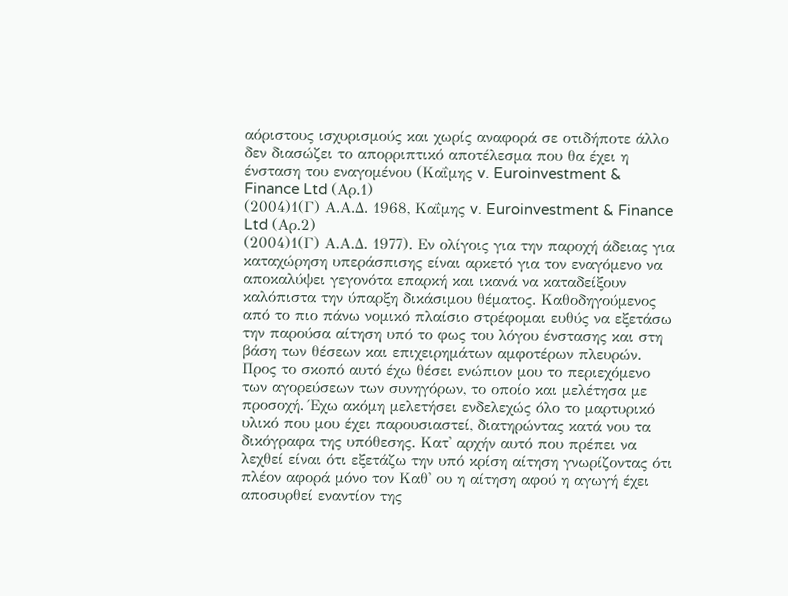αόριστους ισχυρισμούς και χωρίς αναφορά σε οτιδήποτε άλλο δεν διασώζει το απορριπτικό αποτέλεσμα που θα έχει η ένσταση του εναγομένου (Καΐμης v. Euroinvestment & Finance Ltd (Αρ.1)
(2004)1(Γ) Α.Α.Δ. 1968, Καΐμης v. Euroinvestment & Finance Ltd (Αρ.2)
(2004)1(Γ) Α.Α.Δ. 1977). Εν ολίγοις για την παροχή άδειας για καταχώρηση υπεράσπισης είναι αρκετό για τον εναγόμενο να αποκαλύψει γεγονότα επαρκή και ικανά να καταδείξουν καλόπιστα την ύπαρξη δικάσιμου θέματος. Καθοδηγούμενος από το πιο πάνω νομικό πλαίσιο στρέφομαι ευθύς να εξετάσω την παρούσα αίτηση υπό το φως του λόγου ένστασης και στη βάση των θέσεων και επιχειρημάτων αμφοτέρων πλευρών. Προς το σκοπό αυτό έχω θέσει ενώπιον μου το περιεχόμενο των αγορεύσεων των συνηγόρων, το οποίο και μελέτησα με προσοχή. Έχω ακόμη μελετήσει ενδελεχώς όλο το μαρτυρικό υλικό που μου έχει παρουσιαστεί, διατηρώντας κατά νου τα δικόγραφα της υπόθεσης. Κατ' αρχήν αυτό που πρέπει να λεχθεί είναι ότι εξετάζω την υπό κρίση αίτηση γνωρίζοντας ότι πλέον αφορά μόνο τον Καθ' ου η αίτηση αφού η αγωγή έχει αποσυρθεί εναντίον της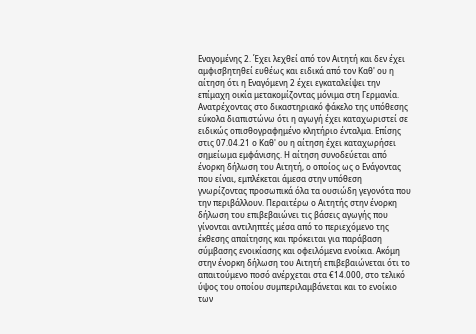Εναγομένης 2. Έχει λεχθεί από τον Αιτητή και δεν έχει αμφισβητηθεί ευθέως και ειδικά από τον Καθ' ου η αίτηση ότι η Εναγόμενη 2 έχει εγκαταλείψει την επίμαχη οικία μετακομίζοντας μόνιμα στη Γερμανία. Ανατρέχοντας στο δικαστηριακό φάκελο της υπόθεσης εύκολα διαπιστώνω ότι η αγωγή έχει καταχωριστεί σε ειδικώς οπισθογραφημένο κλητήριο ένταλμα. Επίσης στις 07.04.21 ο Καθ' ου η αίτηση έχει καταχωρήσει σημείωμα εμφάνισης. Η αίτηση συνοδεύεται από ένορκη δήλωση του Αιτητή, ο οποίος ως ο Ενάγοντας που είναι, εμπλέκεται άμεσα στην υπόθεση γνωρίζοντας προσωπικά όλα τα ουσιώδη γεγονότα που την περιβάλλουν. Περαιτέρω ο Αιτητής στην ένορκη δήλωση του επιβεβαιώνει τις βάσεις αγωγής που γίνονται αντιληπτές μέσα από το περιεχόμενο της έκθεσης απαίτησης και πρόκειται για παράβαση σύμβασης ενοικίασης και οφειλόμενα ενοίκια. Ακόμη στην ένορκη δήλωση του Αιτητή επιβεβαιώνεται ότι το απαιτούμενο ποσό ανέρχεται στα €14.000, στο τελικό ύψος του οποίου συμπεριλαμβάνεται και το ενοίκιο των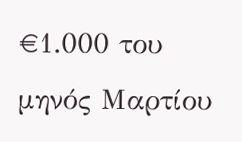€1.000 του μηνός Μαρτίου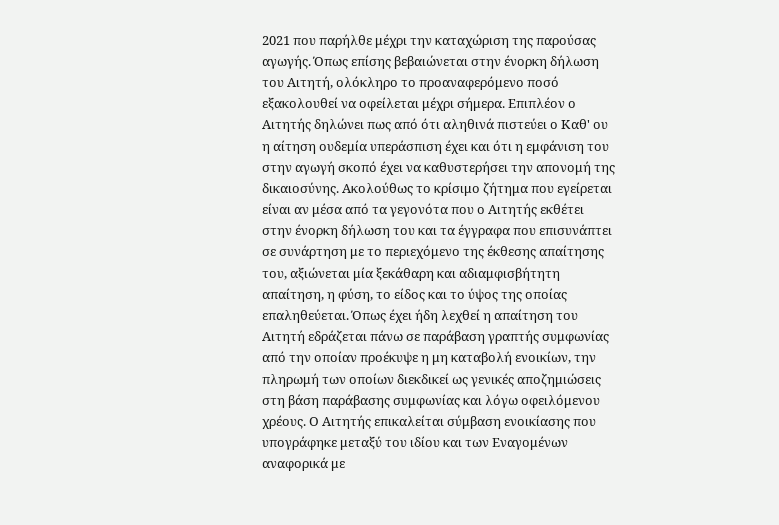2021 που παρήλθε μέχρι την καταχώριση της παρούσας αγωγής. Όπως επίσης βεβαιώνεται στην ένορκη δήλωση του Αιτητή, ολόκληρο το προαναφερόμενο ποσό εξακολουθεί να οφείλεται μέχρι σήμερα. Επιπλέον ο Αιτητής δηλώνει πως από ότι αληθινά πιστεύει ο Καθ' ου η αίτηση ουδεμία υπεράσπιση έχει και ότι η εμφάνιση του στην αγωγή σκοπό έχει να καθυστερήσει την απονομή της δικαιοσύνης. Ακολούθως το κρίσιμο ζήτημα που εγείρεται είναι αν μέσα από τα γεγονότα που ο Αιτητής εκθέτει στην ένορκη δήλωση του και τα έγγραφα που επισυνάπτει σε συνάρτηση με το περιεχόμενο της έκθεσης απαίτησης του, αξιώνεται μία ξεκάθαρη και αδιαμφισβήτητη απαίτηση, η φύση, το είδος και το ύψος της οποίας επαληθεύεται. Όπως έχει ήδη λεχθεί η απαίτηση του Αιτητή εδράζεται πάνω σε παράβαση γραπτής συμφωνίας από την οποίαν προέκυψε η μη καταβολή ενοικίων, την πληρωμή των οποίων διεκδικεί ως γενικές αποζημιώσεις στη βάση παράβασης συμφωνίας και λόγω οφειλόμενου χρέους. Ο Αιτητής επικαλείται σύμβαση ενοικίασης που υπογράφηκε μεταξύ του ιδίου και των Εναγομένων αναφορικά με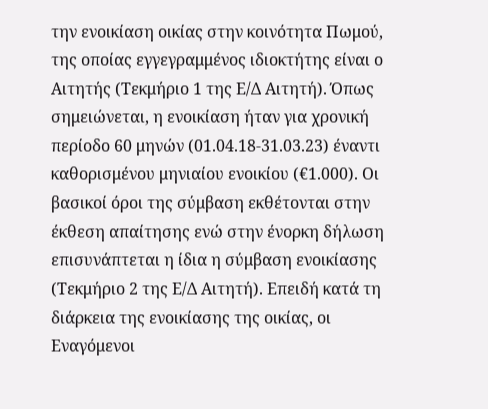την ενοικίαση οικίας στην κοινότητα Πωμού, της οποίας εγγεγραμμένος ιδιοκτήτης είναι ο Αιτητής (Τεκμήριο 1 της Ε/Δ Αιτητή). Όπως σημειώνεται, η ενοικίαση ήταν για χρονική περίοδο 60 μηνών (01.04.18-31.03.23) έναντι καθορισμένου μηνιαίου ενοικίου (€1.000). Οι βασικοί όροι της σύμβαση εκθέτονται στην έκθεση απαίτησης ενώ στην ένορκη δήλωση επισυνάπτεται η ίδια η σύμβαση ενοικίασης (Τεκμήριο 2 της Ε/Δ Αιτητή). Επειδή κατά τη διάρκεια της ενοικίασης της οικίας, οι Εναγόμενοι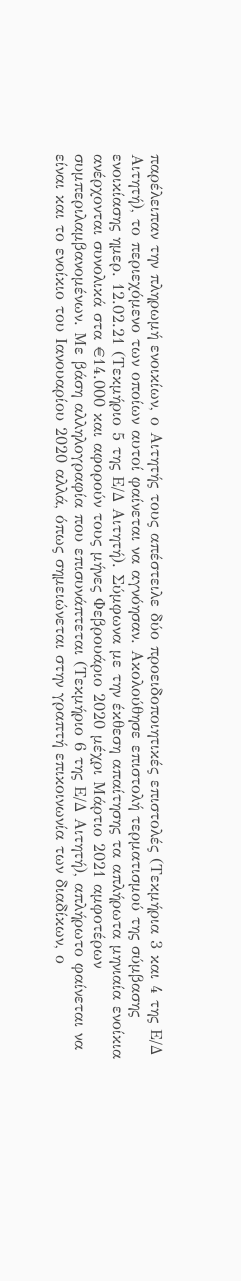παρέλειπαν την πληρωμή ενοικίων, ο Αιτητής τους απέστειλε δύο προειδοποιητικές επιστολές (Τεκμήρια 3 και 4 της Ε/Δ Αιτητή), το περιεχόμενο των οποίων αυτοί φαίνεται να αγνόησαν. Ακολούθησε επιστολή τερματισμού της σύμβασης ενοικίασης ημερ. 12.02.21 (Τεκμήριο 5 της Ε/Δ Αιτητή). Σύμφωνα με την έκθεση απαίτησης τα απλήρωτα μηνιαία ενοίκια ανέρχονται συνολικά στα €14.000 και αφορούν τους μήνες Φεβρουάριο 2020 μέχρι Μάρτιο 2021 αμφοτέρων συμπεριλαμβανομένων. Με βάση αλληλογραφία που επισυνάπτεται (Τεκμήριο 6 της Ε/Δ Αιτητή), απλήρωτο φαίνεται να είναι και το ενοίκιο του Ιανουαρίου 2020 αλλά, όπως σημειώνεται στην γραπτή επικοινωνία των διαδίκων, ο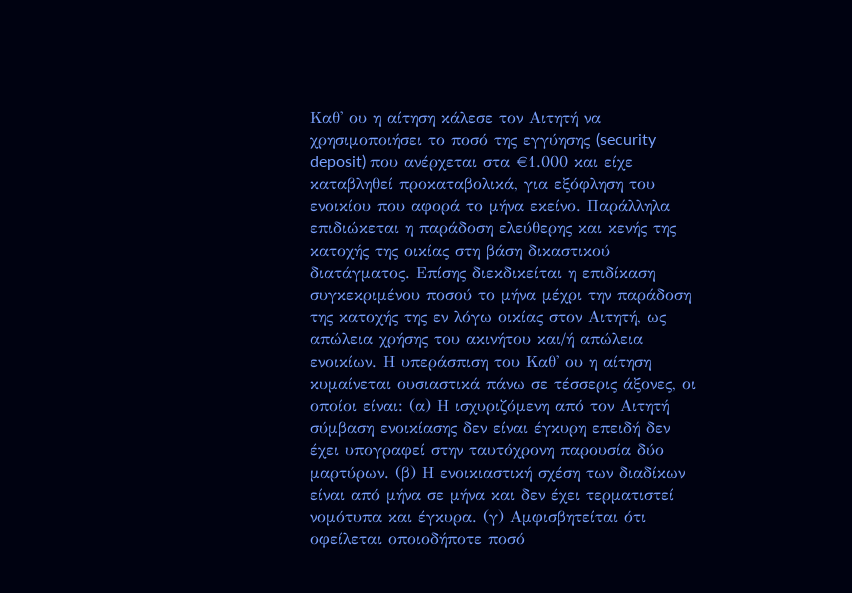Καθ' ου η αίτηση κάλεσε τον Αιτητή να χρησιμοποιήσει το ποσό της εγγύησης (security deposit) που ανέρχεται στα €1.000 και είχε καταβληθεί προκαταβολικά, για εξόφληση του ενοικίου που αφορά το μήνα εκείνο. Παράλληλα επιδιώκεται η παράδοση ελεύθερης και κενής της κατοχής της οικίας στη βάση δικαστικού διατάγματος. Επίσης διεκδικείται η επιδίκαση συγκεκριμένου ποσού το μήνα μέχρι την παράδοση της κατοχής της εν λόγω οικίας στον Αιτητή, ως απώλεια χρήσης του ακινήτου και/ή απώλεια ενοικίων. Η υπεράσπιση του Καθ' ου η αίτηση κυμαίνεται ουσιαστικά πάνω σε τέσσερις άξονες, οι οποίοι είναι: (α) Η ισχυριζόμενη από τον Αιτητή σύμβαση ενοικίασης δεν είναι έγκυρη επειδή δεν έχει υπογραφεί στην ταυτόχρονη παρουσία δύο μαρτύρων. (β) Η ενοικιαστική σχέση των διαδίκων είναι από μήνα σε μήνα και δεν έχει τερματιστεί νομότυπα και έγκυρα. (γ) Αμφισβητείται ότι οφείλεται οποιοδήποτε ποσό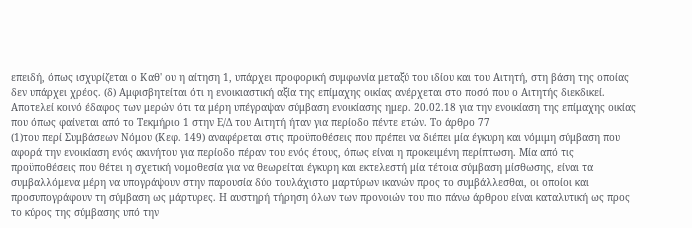επειδή, όπως ισχυρίζεται ο Καθ' ου η αίτηση 1, υπάρχει προφορική συμφωνία μεταξύ του ιδίου και του Αιτητή, στη βάση της οποίας δεν υπάρχει χρέος. (δ) Αμφισβητείται ότι η ενοικιαστική αξία της επίμαχης οικίας ανέρχεται στο ποσό που ο Αιτητής διεκδικεί. Αποτελεί κοινό έδαφος των μερών ότι τα μέρη υπέγραψαν σύμβαση ενοικίασης ημερ. 20.02.18 για την ενοικίαση της επίμαχης οικίας που όπως φαίνεται από το Τεκμήριο 1 στην Ε/Δ του Αιτητή ήταν για περίοδο πέντε ετών. Το άρθρο 77
(1)του περί Συμβάσεων Νόμου (Κεφ. 149) αναφέρεται στις προϋποθέσεις που πρέπει να διέπει μία έγκυρη και νόμιμη σύμβαση που αφορά την ενοικίαση ενός ακινήτου για περίοδο πέραν του ενός έτους, όπως είναι η προκειμένη περίπτωση. Μία από τις προϋποθέσεις που θέτει η σχετική νομοθεσία για να θεωρείται έγκυρη και εκτελεστή μία τέτοια σύμβαση μίσθωσης, είναι τα συμβαλλόμενα μέρη να υπογράψουν στην παρουσία δύο τουλάχιστο μαρτύρων ικανών προς το συμβάλλεσθαι, οι οποίοι και προσυπογράφουν τη σύμβαση ως μάρτυρες. Η αυστηρή τήρηση όλων των προνοιών του πιο πάνω άρθρου είναι καταλυτική ως προς το κύρος της σύμβασης υπό την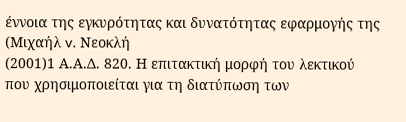έννοια της εγκυρότητας και δυνατότητας εφαρμογής της (Μιχαήλ v. Νεοκλή
(2001)1 Α.Α.Δ. 820. Η επιτακτική μορφή του λεκτικού που χρησιμοποιείται για τη διατύπωση των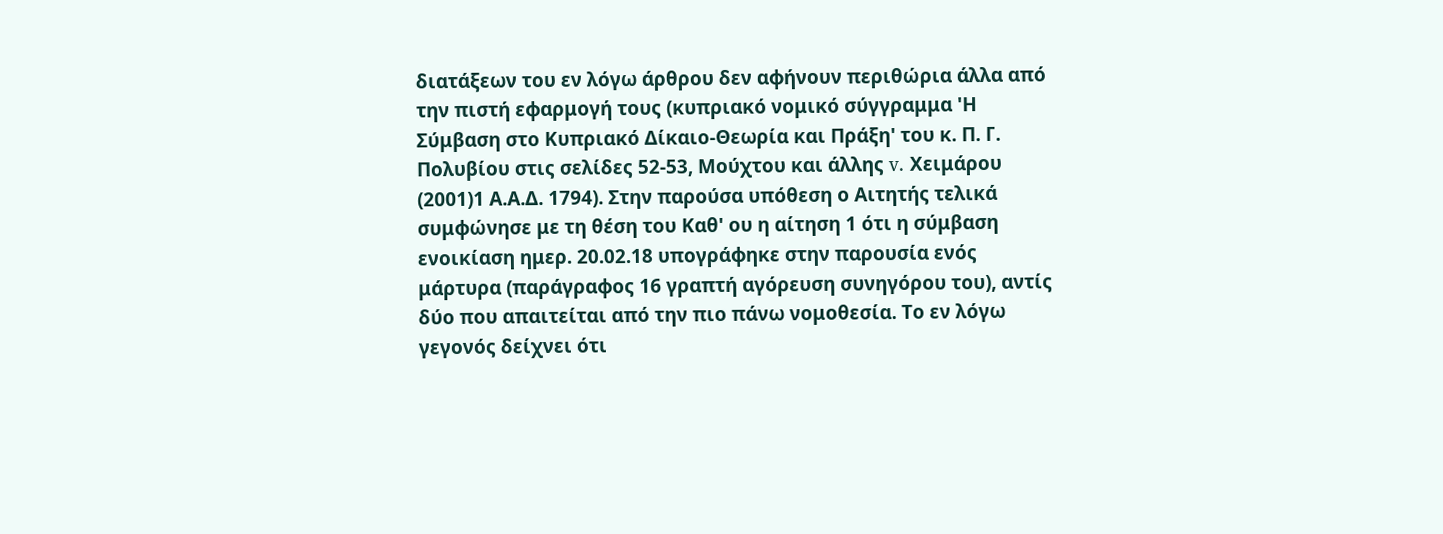διατάξεων του εν λόγω άρθρου δεν αφήνουν περιθώρια άλλα από την πιστή εφαρμογή τους (κυπριακό νομικό σύγγραμμα 'Η Σύμβαση στο Κυπριακό Δίκαιο-Θεωρία και Πράξη' του κ. Π. Γ. Πολυβίου στις σελίδες 52-53, Μούχτου και άλλης v. Χειμάρου
(2001)1 Α.Α.Δ. 1794). Στην παρούσα υπόθεση ο Αιτητής τελικά συμφώνησε με τη θέση του Καθ' ου η αίτηση 1 ότι η σύμβαση ενοικίαση ημερ. 20.02.18 υπογράφηκε στην παρουσία ενός μάρτυρα (παράγραφος 16 γραπτή αγόρευση συνηγόρου του), αντίς δύο που απαιτείται από την πιο πάνω νομοθεσία. Το εν λόγω γεγονός δείχνει ότι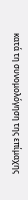κατά τη συνομολόγηση της επίμαχης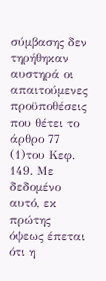σύμβασης δεν τηρήθηκαν αυστηρά οι απαιτούμενες προϋποθέσεις που θέτει το άρθρο 77
(1)του Κεφ. 149. Με δεδομένο αυτό, εκ πρώτης όψεως έπεται ότι η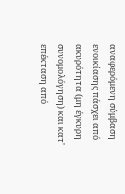αναφερόμενη σύμβαση ενοικίασης πάσχει από ακυρότητα (μη έγκυρη συνομολόγηση) και κατ' επέκταση από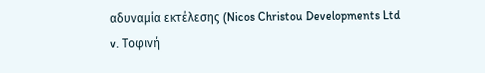αδυναμία εκτέλεσης (Nicos Christou Developments Ltd v. Τοφινή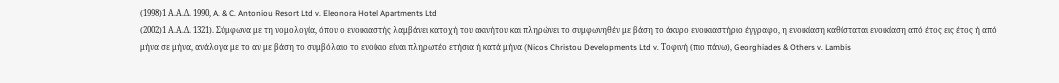(1998)1 Α.Α.Δ. 1990, A. & C. Antoniou Resort Ltd v. Eleonora Hotel Apartments Ltd
(2002)1 Α.Α.Δ. 1321). Σύμφωνα με τη νομολογία, όπου ο ενοικιαστής λαμβάνει κατοχή του ακινήτου και πληρώνει το συμφωνηθέν με βάση το άκυρο ενοικιαστήριο έγγραφο, η ενοικίαση καθίσταται ενοικίαση από έτος εις έτος ή από μήνα σε μήνα, ανάλογα με το αν με βάση το συμβόλαιο το ενοίκιο είναι πληρωτέο ετήσια ή κατά μήνα (Nicos Christou Developments Ltd v. Τοφινή (πιο πάνω), Georghiades & Others v. Lambis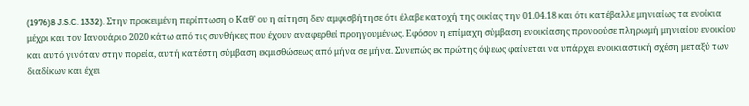(1976)8 J.S.C. 1332). Στην προκειμένη περίπτωση ο Καθ' ου η αίτηση δεν αμφισβήτησε ότι έλαβε κατοχή της οικίας την 01.04.18 και ότι κατέβαλλε μηνιαίως τα ενοίκια μέχρι και τον Ιανουάριο 2020 κάτω από τις συνθήκες που έχουν αναφερθεί προηγουμένως. Εφόσον η επίμαχη σύμβαση ενοικίασης προνοούσε πληρωμή μηνιαίου ενοικίου και αυτό γινόταν στην πορεία, αυτή κατέστη σύμβαση εκμισθώσεως από μήνα σε μήνα. Συνεπώς εκ πρώτης όψεως φαίνεται να υπάρχει ενοικιαστική σχέση μεταξύ των διαδίκων και έχει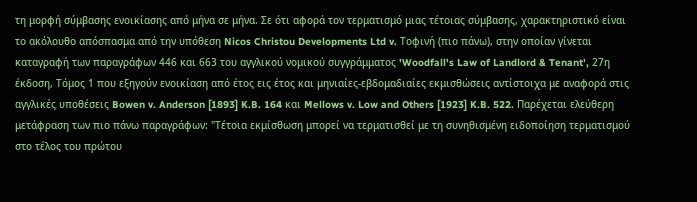τη μορφή σύμβασης ενοικίασης από μήνα σε μήνα. Σε ότι αφορά τον τερματισμό μιας τέτοιας σύμβασης, χαρακτηριστικό είναι το ακόλουθο απόσπασμα από την υπόθεση Nicos Christou Developments Ltd v. Τοφινή (πιο πάνω), στην οποίαν γίνεται καταγραφή των παραγράφων 446 και 663 του αγγλικού νομικού συγγράμματος 'Woodfall's Law of Landlord & Tenant', 27η έκδοση, Τόμος 1 που εξηγούν ενοικίαση από έτος εις έτος και μηνιαίες-εβδομαδιαίες εκμισθώσεις αντίστοιχα με αναφορά στις αγγλικές υποθέσεις Bowen v. Anderson [1893] K.B. 164 και Mellows v. Low and Others [1923] K.B. 522. Παρέχεται ελεύθερη μετάφραση των πιο πάνω παραγράφων: "Τέτοια εκμίσθωση μπορεί να τερματισθεί με τη συνηθισμένη ειδοποίηση τερματισμού στο τέλος του πρώτου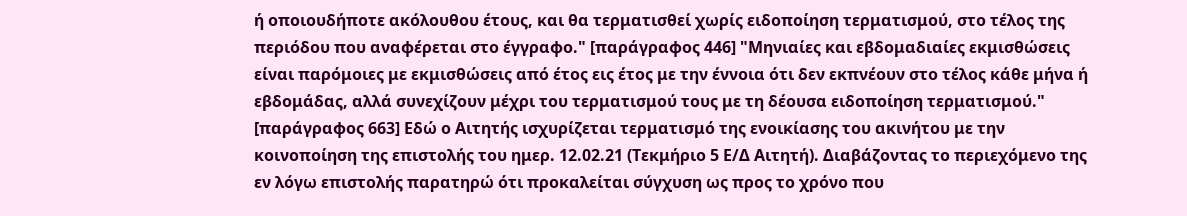ή οποιουδήποτε ακόλουθου έτους, και θα τερματισθεί χωρίς ειδοποίηση τερματισμού, στο τέλος της περιόδου που αναφέρεται στο έγγραφο." [παράγραφος 446] "Μηνιαίες και εβδομαδιαίες εκμισθώσεις είναι παρόμοιες με εκμισθώσεις από έτος εις έτος με την έννοια ότι δεν εκπνέουν στο τέλος κάθε μήνα ή εβδομάδας, αλλά συνεχίζουν μέχρι του τερματισμού τους με τη δέουσα ειδοποίηση τερματισμού." [παράγραφος 663] Εδώ ο Αιτητής ισχυρίζεται τερματισμό της ενοικίασης του ακινήτου με την κοινοποίηση της επιστολής του ημερ. 12.02.21 (Τεκμήριο 5 Ε/Δ Αιτητή). Διαβάζοντας το περιεχόμενο της εν λόγω επιστολής παρατηρώ ότι προκαλείται σύγχυση ως προς το χρόνο που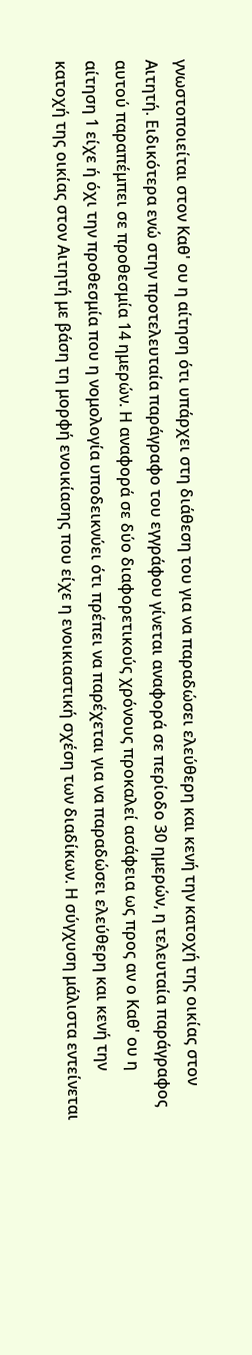γνωστοποιείται στον Καθ' ου η αίτηση ότι υπάρχει στη διάθεση του για να παραδώσει ελεύθερη και κενή την κατοχή της οικίας στον Αιτητή. Ειδικότερα ενώ στην προτελευταία παράγραφο του εγγράφου γίνεται αναφορά σε περίοδο 30 ημερών, η τελευταία παράγραφος αυτού παραπέμπει σε προθεσμία 14 ημερών. Η αναφορά σε δύο διαφορετικούς χρόνους προκαλεί ασάφεια ως προς αν ο Καθ' ου η αίτηση 1 είχε ή όχι την προθεσμία που η νομολογία υποδεικνύει ότι πρέπει να παρέχεται για να παραδώσει ελεύθερη και κενή την κατοχή της οικίας στον Αιτητή με βάση τη μορφή ενοικίασης που είχε η ενοικιαστική σχέση των διαδίκων. Η σύγχυση μάλιστα εντείνεται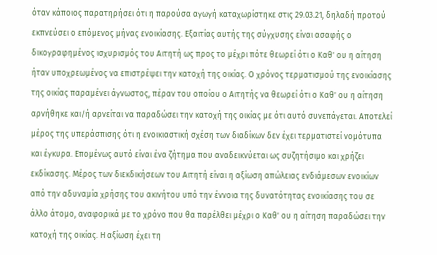όταν κάποιος παρατηρήσει ότι η παρούσα αγωγή καταχωρίστηκε στις 29.03.21, δηλαδή προτού εκπνεύσει ο επόμενος μήνας ενοικίασης. Εξαιτίας αυτής της σύγχυσης είναι ασαφής ο δικογραφημένος ισχυρισμός του Αιτητή ως προς το μέχρι πότε θεωρεί ότι ο Καθ' ου η αίτηση ήταν υποχρεωμένος να επιστρέψει την κατοχή της οικίας. Ο χρόνος τερματισμού της ενοικίασης της οικίας παραμένει άγνωστος, πέραν του οποίου ο Αιτητής να θεωρεί ότι ο Καθ' ου η αίτηση αρνήθηκε και/ή αρνείται να παραδώσει την κατοχή της οικίας με ότι αυτό συνεπάγεται. Αποτελεί μέρος της υπεράσπισης ότι η ενοικιαστική σχέση των διαδίκων δεν έχει τερματιστεί νομότυπα και έγκυρα. Επομένως αυτό είναι ένα ζήτημα που αναδεικνύεται ως συζητήσιμο και χρήζει εκδίκασης. Μέρος των διεκδικήσεων του Αιτητή είναι η αξίωση απώλειας ενδιάμεσων ενοικίων από την αδυναμία χρήσης του ακινήτου υπό την έννοια της δυνατότητας ενοικίασης του σε άλλο άτομο, αναφορικά με το χρόνο που θα παρέλθει μέχρι ο Καθ' ου η αίτηση παραδώσει την κατοχή της οικίας. Η αξίωση έχει τη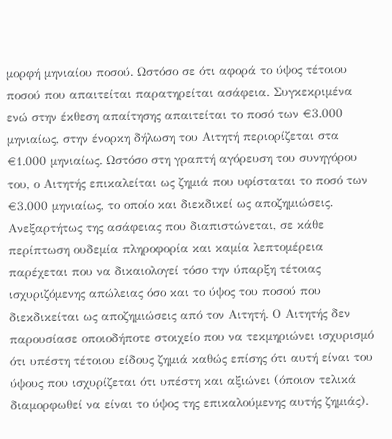μορφή μηνιαίου ποσού. Ωστόσο σε ότι αφορά το ύψος τέτοιου ποσού που απαιτείται παρατηρείται ασάφεια. Συγκεκριμένα ενώ στην έκθεση απαίτησης απαιτείται το ποσό των €3.000 μηνιαίως, στην ένορκη δήλωση του Αιτητή περιορίζεται στα €1.000 μηνιαίως. Ωστόσο στη γραπτή αγόρευση του συνηγόρου του, ο Αιτητής επικαλείται ως ζημιά που υφίσταται το ποσό των €3.000 μηνιαίως, το οποίο και διεκδικεί ως αποζημιώσεις. Ανεξαρτήτως της ασάφειας που διαπιστώνεται, σε κάθε περίπτωση ουδεμία πληροφορία και καμία λεπτομέρεια παρέχεται που να δικαιολογεί τόσο την ύπαρξη τέτοιας ισχυριζόμενης απώλειας όσο και το ύψος του ποσού που διεκδικείται ως αποζημιώσεις από τον Αιτητή. Ο Αιτητής δεν παρουσίασε οποιοδήποτε στοιχείο που να τεκμηριώνει ισχυρισμό ότι υπέστη τέτοιου είδους ζημιά καθώς επίσης ότι αυτή είναι του ύψους που ισχυρίζεται ότι υπέστη και αξιώνει (όποιον τελικά διαμορφωθεί να είναι το ύψος της επικαλούμενης αυτής ζημιάς).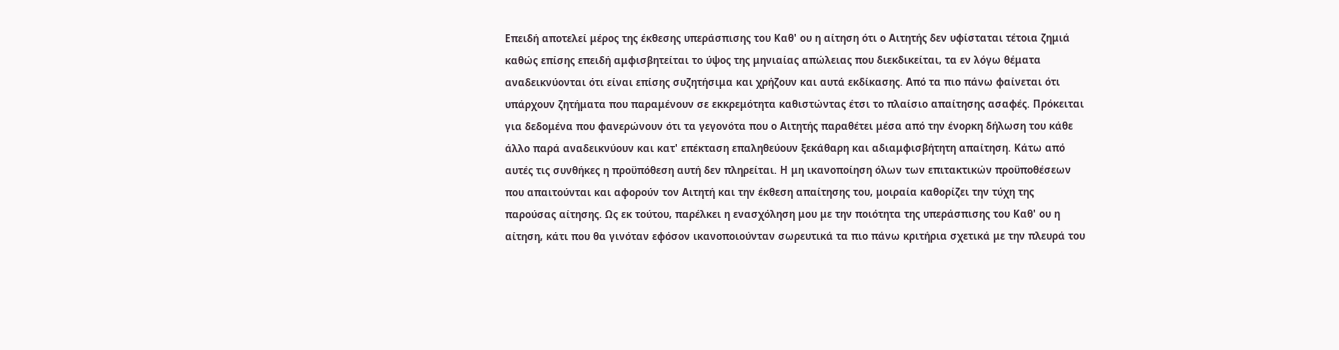Επειδή αποτελεί μέρος της έκθεσης υπεράσπισης του Καθ' ου η αίτηση ότι ο Αιτητής δεν υφίσταται τέτοια ζημιά καθώς επίσης επειδή αμφισβητείται το ύψος της μηνιαίας απώλειας που διεκδικείται, τα εν λόγω θέματα αναδεικνύονται ότι είναι επίσης συζητήσιμα και χρήζουν και αυτά εκδίκασης. Από τα πιο πάνω φαίνεται ότι υπάρχουν ζητήματα που παραμένουν σε εκκρεμότητα καθιστώντας έτσι το πλαίσιο απαίτησης ασαφές. Πρόκειται για δεδομένα που φανερώνουν ότι τα γεγονότα που ο Αιτητής παραθέτει μέσα από την ένορκη δήλωση του κάθε άλλο παρά αναδεικνύουν και κατ' επέκταση επαληθεύουν ξεκάθαρη και αδιαμφισβήτητη απαίτηση. Κάτω από αυτές τις συνθήκες η προϋπόθεση αυτή δεν πληρείται. Η μη ικανοποίηση όλων των επιτακτικών προϋποθέσεων που απαιτούνται και αφορούν τον Αιτητή και την έκθεση απαίτησης του, μοιραία καθορίζει την τύχη της παρούσας αίτησης. Ως εκ τούτου, παρέλκει η ενασχόληση μου με την ποιότητα της υπεράσπισης του Καθ' ου η αίτηση, κάτι που θα γινόταν εφόσον ικανοποιούνταν σωρευτικά τα πιο πάνω κριτήρια σχετικά με την πλευρά του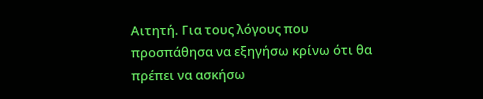Αιτητή. Για τους λόγους που προσπάθησα να εξηγήσω κρίνω ότι θα πρέπει να ασκήσω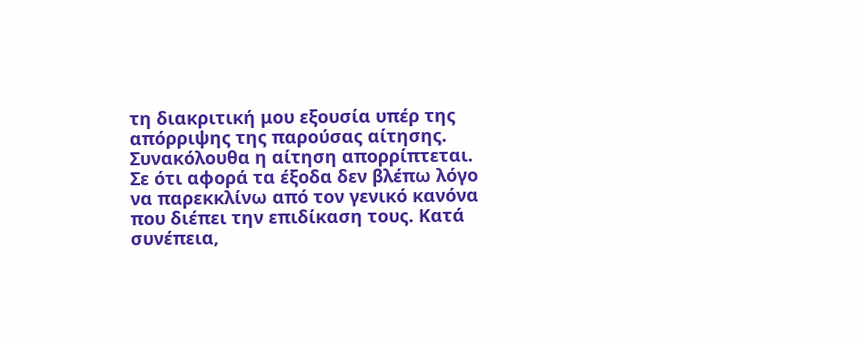τη διακριτική μου εξουσία υπέρ της απόρριψης της παρούσας αίτησης. Συνακόλουθα η αίτηση απορρίπτεται. Σε ότι αφορά τα έξοδα δεν βλέπω λόγο να παρεκκλίνω από τον γενικό κανόνα που διέπει την επιδίκαση τους. Κατά συνέπεια,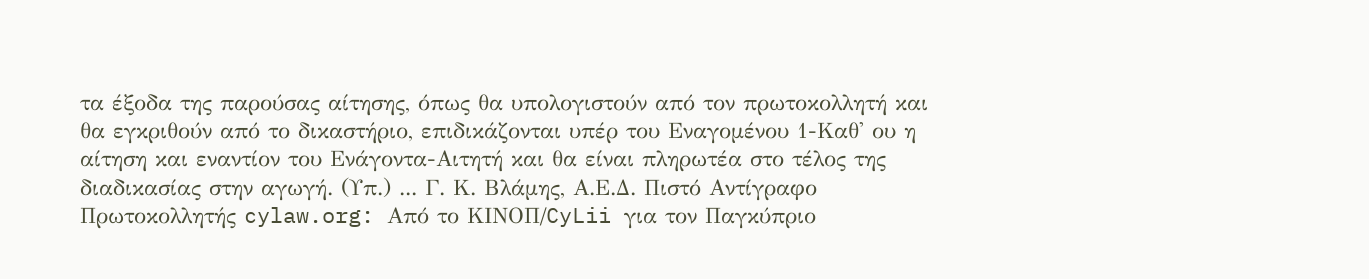τα έξοδα της παρούσας αίτησης, όπως θα υπολογιστούν από τον πρωτοκολλητή και θα εγκριθούν από το δικαστήριο, επιδικάζονται υπέρ του Εναγομένου 1-Καθ' ου η αίτηση και εναντίον του Ενάγοντα-Αιτητή και θα είναι πληρωτέα στο τέλος της διαδικασίας στην αγωγή. (Υπ.) ... Γ. Κ. Βλάμης, Α.Ε.Δ. Πιστό Αντίγραφο Πρωτοκολλητής cylaw.org: Από το ΚΙΝOΠ/CyLii για τον Παγκύπριο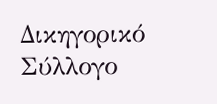Δικηγορικό Σύλλογο